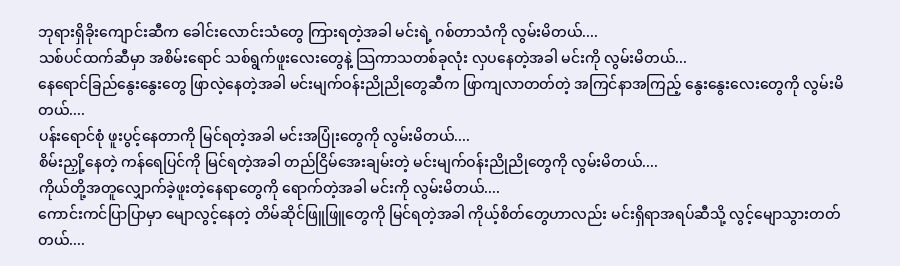ဘုရားရှိခိုးကျောင်းဆီက ခေါင်းလောင်းသံတွေ ကြားရတဲ့အခါ မင်းရဲ့ ဂစ်တာသံကို လွမ်းမိတယ်....
သစ်ပင်ထက်ဆီမှာ အစိမ်းရောင် သစ်ရွက်ဖူးလေးတွေနဲ့ သြကာသတစ်ခုလုံး လှပနေတဲ့အခါ မင်းကို လွမ်းမိတယ်...
နေရောင်ခြည်နွေးနွေးတွေ ဖြာလဲ့နေတဲ့အခါ မင်းမျက်ဝန်းညိုညိုတွေဆီက ဖြာကျလာတတ်တဲ့ အကြင်နာအကြည့် နွေးနွေးလေးတွေကို လွမ်းမိတယ်....
ပန်းရောင်စုံ ဖူးပွင့်နေတာကို မြင်ရတဲ့အခါ မင်းအပြုံးတွေကို လွမ်းမိတယ်....
စိမ်းညှို့နေတဲ့ ကန်ရေပြင်ကို မြင်ရတဲ့အခါ တည်ငြိမ်အေးချမ်းတဲ့ မင်းမျက်ဝန်းညိုညိုတွေကို လွမ်းမိတယ်....
ကိုယ်တို့အတူလျှောက်ခဲ့ဖူးတဲ့နေရာတွေကို ရောက်တဲ့အခါ မင်းကို လွမ်းမိတယ်....
ကောင်းကင်ပြာပြာမှာ မျောလွင့်နေတဲ့ တိမ်ဆိုင်ဖြူဖြူတွေကို မြင်ရတဲ့အခါ ကိုယ့်စိတ်တွေဟာလည်း မင်းရှိရာအရပ်ဆီသို့ လွင့်မျောသွားတတ်တယ်....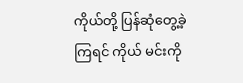ကိုယ်တို့ ပြန်ဆုံတွေ့ခဲ့ကြရင် ကိုယ် မင်းကို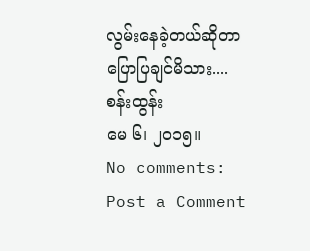လွမ်းနေခဲ့တယ်ဆိုတာ ပြောပြချင်မိသား....
စန်းထွန်း
မေ ၆၊ ၂၀၁၅။
No comments:
Post a Comment